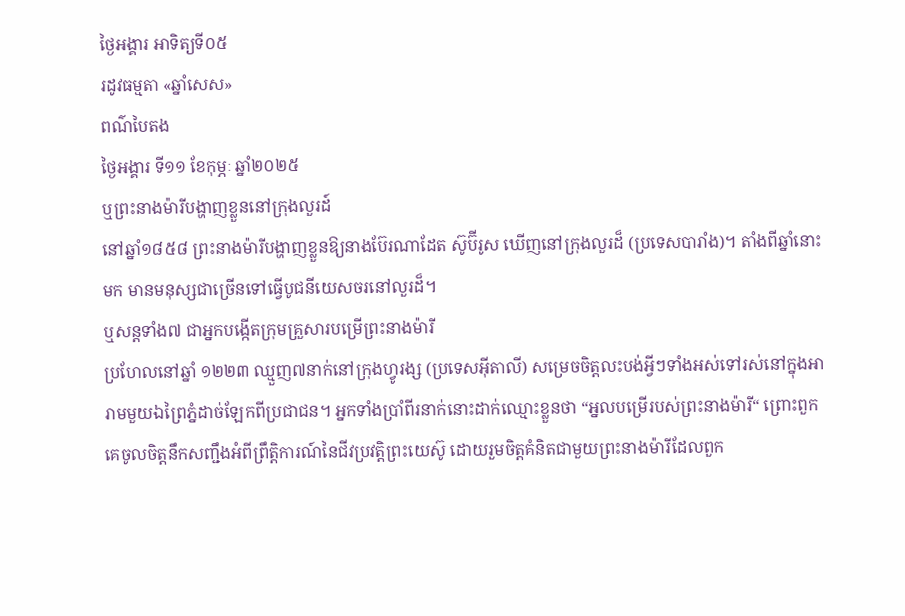ថ្ងៃអង្គារ អាទិត្យទី០៥
រដូវធម្មតា «ឆ្នាំសេស»
ពណ៌បៃតង
ថ្ងៃអង្គារ ទី១១ ខែកុម្ភៈ ឆ្នាំ២០២៥
ឬព្រះនាងម៉ារីបង្ហាញខ្លួននៅក្រុងលួរដ៍
នៅឆ្នាំ១៨៥៨ ព្រះនាងម៉ារីបង្ហាញខ្លួនឱ្យនាងប៊ែរណាដែត ស៊ូប៊ីរូស ឃើញនៅក្រុងលួរដ៏ (ប្រទេសបារាំង)។ តាំងពីឆ្នាំនោះមក មានមនុស្សជាច្រើនទៅធ្វើបូជនីយេសចរនៅលួរដ៏។
ឬសន្តទាំង៧ ជាអ្នកបង្កើតក្រុមគ្រួសារបម្រើព្រះនាងម៉ារី
ប្រហែលនៅឆ្នាំ ១២២៣ ឈ្មួញ៧នាក់នៅក្រុងហ្វូរង្ស (ប្រទេសអ៊ីតាលី) សម្រេចចិត្តលះបង់អ្វីៗទាំងអស់ទៅរស់នៅក្នុងអារាមមួយឯព្រៃភ្នំដាច់ឡែកពីប្រជាជន។ អ្នកទាំងប្រាំពីរនាក់នោះដាក់ឈ្មោះខ្លួនថា “អ្នលបម្រើរបស់ព្រះនាងម៉ារី“ ព្រោះពួកគេចូលចិត្តនឹកសញ្ជឹងអំពីព្រឹត្តិការណ៍នៃជីវប្រវត្តិព្រះយេស៊ូ ដោយរួមចិត្តគំនិតជាមួយព្រះនាងម៉ារីដែលពួក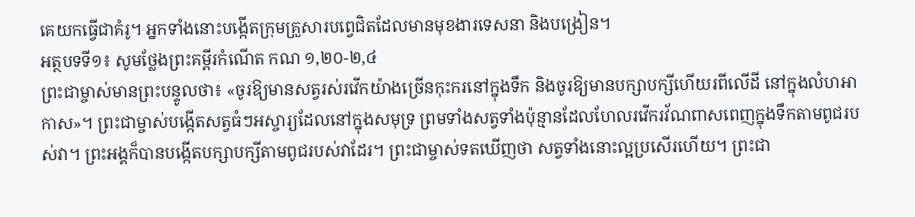គេយកធ្វើជាគំរូ។ អ្នកទាំងនោះបង្កើតក្រុមគ្រួសារបព្វេជិតដែលមានមុខងារទេសនា និងបង្រៀន។
អត្ថបទទី១៖ សូមថ្លែងព្រះគម្ពីរកំណើត កណ ១,២០-២,៤
ព្រះជាម្ចាស់មានព្រះបន្ទូលថា៖ «ចូរឱ្យមានសត្វរស់រវើកយ៉ាងច្រើនកុះករនៅក្នុងទឹក និងចូរឱ្យមានបក្សាបក្សីហើយរពីលើដី នៅក្នុងលំហអាកាស»។ ព្រះជាម្ចាស់បង្កើតសត្វធំៗអស្ចារ្យដែលនៅក្នុងសមុទ្រ ព្រមទាំងសត្វទាំងប៉ុន្មានដែលហែលរវើករវ័ណពាសពេញក្នុងទឹកតាមពូជរបស់វា។ ព្រះអង្គក៏បានបង្កើតបក្សាបក្សីតាមពូជរបស់វាដែរ។ ព្រះជាម្ចាស់ទតឃើញថា សត្វទាំងនោះល្អប្រសើរហើយ។ ព្រះជា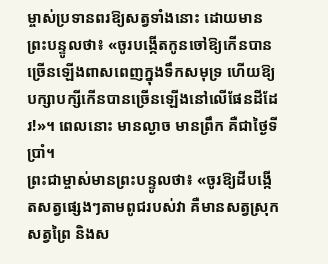ម្ចាស់ប្រទានពរឱ្យសត្វទាំងនោះ ដោយមានព្រះបន្ទូលថា៖ «ចូរបង្កើតកូនចៅឱ្យកើនបានច្រើនឡើងពាសពេញក្នុងទឹកសមុទ្រ ហើយឱ្យបក្សាបក្សីកើនបានច្រើនឡើងនៅលើផែនដីដែរ!»។ ពេលនោះ មានល្ងាច មានព្រឹក គឺជាថ្ងៃទីប្រាំ។
ព្រះជាម្ចាស់មានព្រះបន្ទូលថា៖ «ចូរឱ្យដីបង្កើតសត្វផ្សេងៗតាមពូជរបស់វា គឺមានសត្វស្រុក សត្វព្រៃ និងស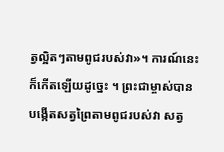ត្វល្អិតៗតាមពូជរបស់វា»។ ការណ៍នេះក៏កើតឡើយដូច្នេះ ។ ព្រះជាម្ចាស់បានបង្កើតសត្វព្រៃតាមពូជរបស់វា សត្វ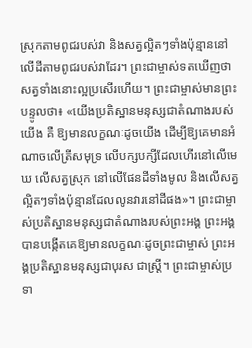ស្រុកតាមពូជរបស់វា និងសត្វល្អិតៗទាំងប៉ុន្មាននៅលើដីតាមពូជរបស់វាដែរ។ ព្រះជាម្ចាស់ទតឃើញថាសត្វទាំងនោះល្អប្រសើរហើយ។ ព្រះជាម្ចាស់មានព្រះបន្ទូលថា៖ «យើងប្រតិស្ឋានមនុស្សជាតំណាងរបស់យើង គឺ ឱ្យមានលក្ខណៈដូចយើង ដើម្បីឱ្យគេមានអំណាចលើត្រីសមុទ្រ លើបក្សបក្សីដែលហើរនៅលើមេឃ លើសត្វស្រុក នៅលើផែនដីទាំងមូល និងលើសត្វល្អិតៗទាំងប៉ុន្មានដែលលូនវារនៅដីផង»។ ព្រះជាម្ចាស់ប្រតិស្ឋានមនុស្សជាតំណាងរបស់ព្រះអង្គ ព្រះអង្គបានបង្កើតគេឱ្យមានលក្ខណៈដូចព្រះជាម្ចាស់ ព្រះអង្គប្រតិស្ឋានមនុស្សជាបុរស ជាស្ត្រី។ ព្រះជាម្ចាស់ប្រទា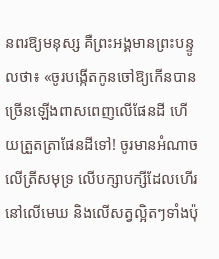នពរឱ្យមនុស្ស គឺព្រះអង្គមានព្រះបន្ទូលថា៖ «ចូរបង្កើតកូនចៅឱ្យកើនបានច្រើនឡើងពាសពេញលើផែនដី ហើយត្រួតត្រាផែនដីទៅ! ចូរមានអំណាចលើត្រីសមុទ្រ លើបក្សាបក្សីដែលហើរនៅលើមេឃ និងលើសត្វល្អិតៗទាំងប៉ុ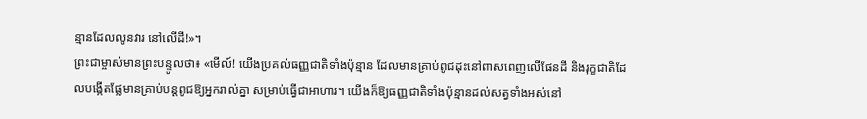ន្មានដែលលូនវារ នៅលើដី!»។
ព្រះជាម្ចាស់មានព្រះបន្ទូលថា៖ «មើល៍! យើងប្រគល់ធញ្ញជាតិទាំងប៉ុន្មាន ដែលមានគ្រាប់ពូជដុះនៅពាសពេញលើផែនដី និងរុក្ខជាតិដែលបង្កើតផ្លែមានគ្រាប់បន្តពូជឱ្យអ្នករាល់គ្នា សម្រាប់ធ្វើជាអាហារ។ យើងក៏ឱ្យធញ្ញជាតិទាំងប៉ុន្មានដល់សត្វទាំងអស់នៅ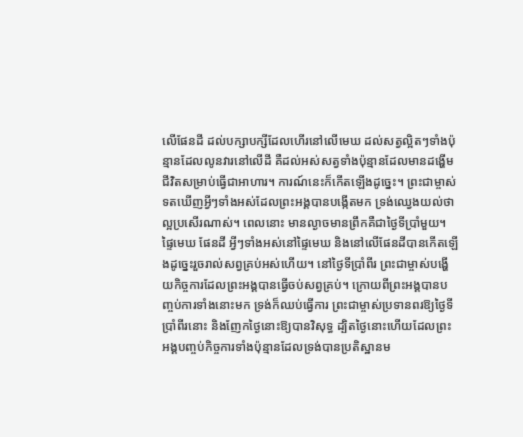លើផែនដី ដល់បក្សាបក្សីដែលហើរនៅលើមេឃ ដល់សត្វល្អិតៗទាំងប៉ុន្មានដែលលូនវារនៅលើដី គឺដល់អស់សត្វទាំងប៉ុន្មានដែលមានដង្ហើមជីវិតសម្រាប់ធ្វើជាអាហារ។ ការណ៍នេះក៏កើតឡើងដូច្នេះ។ ព្រះជាម្ចាស់ទតឃើញអ្វីៗទាំងអស់ដែលព្រះអង្គបានបង្កើតមក ទ្រង់ឈ្វេងយល់ថាល្អប្រសើរណាស់។ ពេលនោះ មានល្ងាចមានព្រឹកគឺជាថ្ងៃទីប្រាំមួយ។
ផ្ទៃមេឃ ផែនដី អ្វីៗទាំងអស់នៅផ្ទៃមេឃ និងនៅលើផែនដីបានកើតឡើងដូច្នេះរួចរាល់សព្វគ្រប់អស់ហើយ។ នៅថ្ងៃទីប្រាំពីរ ព្រះជាម្ចាស់បង្ហើយកិច្ចការដែលព្រះអង្គបានធ្វើចប់សព្វគ្រប់។ ក្រោយពីព្រះអង្គបានបញ្ចប់ការទាំងនោះមក ទ្រង់ក៏ឈប់ធ្វើការ ព្រះជាម្ចាស់ប្រទានពរឱ្យថ្ងៃទីប្រាំពីរនោះ និងញែកថ្ងៃនោះឱ្យបានវិសុទ្ធ ដ្បិតថ្ងៃនោះហើយដែលព្រះអង្គបញ្ចប់កិច្ចការទាំងប៉ុន្មានដែលទ្រង់បានប្រតិស្ឋានម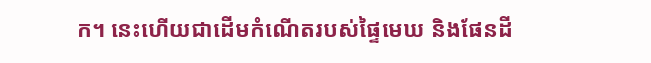ក។ នេះហើយជាដើមកំណើតរបស់ផ្ទៃមេឃ និងផែនដី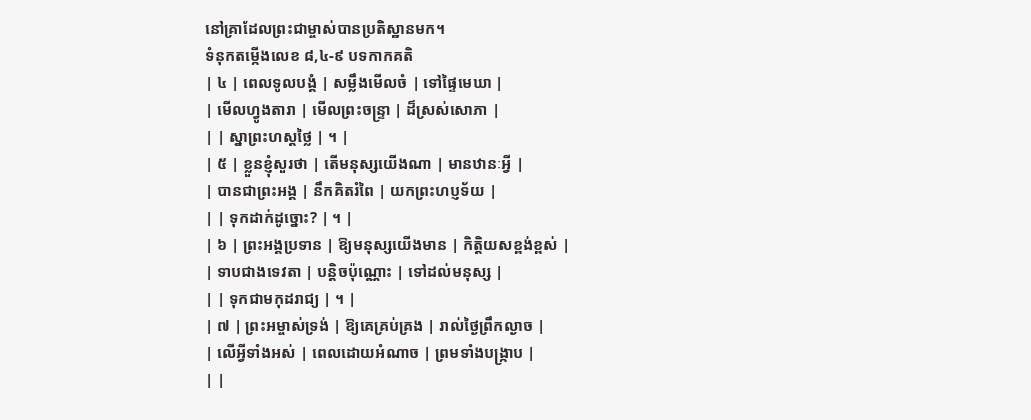នៅគ្រាដែលព្រះជាម្ចាស់បានប្រតិស្ឋានមក។
ទំនុកតម្កើងលេខ ៨,៤-៩ បទកាកគតិ
| ៤ | ពេលទូលបង្គំ | សម្លឹងមើលចំ | ទៅផ្ទៃមេឃា |
| មើលហ្វូងតារា | មើលព្រះចន្រ្ទា | ដ៏ស្រស់សោភា |
| | ស្នាព្រះហស្តថ្លៃ | ។ |
| ៥ | ខ្លួនខ្ញុំសួរថា | តើមនុស្សយើងណា | មានឋានៈអ្វី |
| បានជាព្រះអង្គ | នឹកគិតរំពៃ | យកព្រះហប្ញទ័យ |
| | ទុកដាក់ដូច្នោះ? | ។ |
| ៦ | ព្រះអង្គប្រទាន | ឱ្យមនុស្សយើងមាន | កិត្តិយសខ្ពង់ខ្ពស់ |
| ទាបជាងទេវតា | បន្តិចប៉ុណ្ណោះ | ទៅដល់មនុស្ស |
| | ទុកជាមកុដរាជ្យ | ។ |
| ៧ | ព្រះអម្ចាស់ទ្រង់ | ឱ្យគេគ្រប់គ្រង | រាល់ថ្ងៃព្រឹកល្ងាច |
| លើអ្វីទាំងអស់ | ពេលដោយអំណាច | ព្រមទាំងបង្ក្រាប |
| |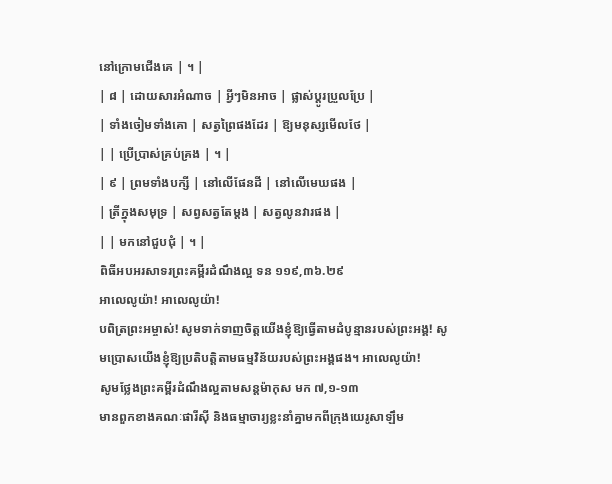នៅក្រោមជើងគេ | ។ |
| ៨ | ដោយសារអំណាច | អ្វីៗមិនអាច | ផ្លាស់ប្តូរប្រួលប្រែ |
| ទាំងចៀមទាំងគោ | សត្វព្រៃផងដែរ | ឱ្យមនុស្សមើលថែ |
| | ប្រើប្រាស់គ្រប់គ្រង | ។ |
| ៩ | ព្រមទាំងបក្សី | នៅលើផែនដី | នៅលើមេឃផង |
| ត្រីក្នុងសមុទ្រ | សព្វសត្វតែម្តង | សត្វលូនវារផង |
| | មកនៅជួបជុំ | ។ |
ពិធីអបអរសាទរព្រះគម្ពីរដំណឹងល្អ ទន ១១៩,៣៦.២៩
អាលេលូយ៉ា! អាលេលូយ៉ា!
បពិត្រព្រះអម្ចាស់! សូមទាក់ទាញចិត្តយើងខ្ញុំឱ្យធ្វើតាមដំបូន្មានរបស់ព្រះអង្គ! សូមប្រោសយើងខ្ញុំឱ្យប្រតិបត្តិតាមធម្មវិន័យរបស់ព្រះអង្គផង។ អាលេលូយ៉ា!
សូមថ្លែងព្រះគម្ពីរដំណឹងល្អតាមសន្តម៉ាកុស មក ៧,១-១៣
មានពួកខាងគណៈផារីស៊ី និងធម្មាចារ្យខ្លះនាំគ្នាមកពីក្រុងយេរូសាឡឹម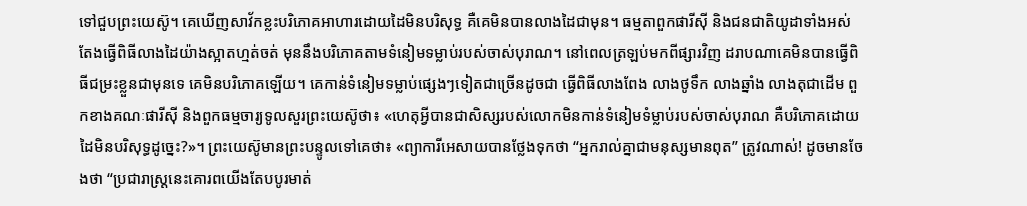ទៅជួបព្រះយេស៊ូ។ គេឃើញសាវ័កខ្លះបរិភោគអាហារដោយដៃមិនបរិសុទ្ធ គឺគេមិនបានលាងដៃជាមុន។ ធម្មតាពួកផារីស៊ី និងជនជាតិយូដាទាំងអស់តែងធ្វើពិធីលាងដៃយ៉ាងស្អាតហ្មត់ចត់ មុននឹងបរិភោគតាមទំនៀមទម្លាប់របស់ចាស់បុរាណ។ នៅពេលត្រឡប់មកពីផ្សារវិញ ដរាបណាគេមិនបានធ្វើពិធីជម្រះខ្លួនជាមុនទេ គេមិនបរិភោគឡើយ។ គេកាន់ទំនៀមទម្លាប់ផ្សេងៗទៀតជាច្រើនដូចជា ធ្វើពិធីលាងពែង លាងថូទឹក លាងឆ្នាំង លាងតុជាដើម ពួកខាងគណៈផារីស៊ី និងពួកធម្មចារ្យទូលសួរព្រះយេស៊ូថា៖ «ហេតុអ្វីបានជាសិស្សរបស់លោកមិនកាន់ទំនៀមទំម្លាប់របស់ចាស់បុរាណ គឺបរិភោគដោយដៃមិនបរិសុទ្ធដូច្នេះ?»។ ព្រះយេស៊ូមានព្រះបន្ទូលទៅគេថា៖ «ព្យាការីអេសាយបានថ្លែងទុកថា “អ្នករាល់គ្នាជាមនុស្សមានពុត” ត្រូវណាស់! ដូចមានចែងថា “ប្រជារាស្រ្តនេះគោរពយើងតែបបូរមាត់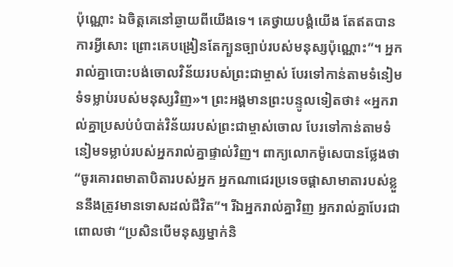ប៉ុណ្ណោះ ឯចិត្តគេនៅឆ្ងាយពីយើងទេ។ គេថ្វាយបង្គំយើង តែឥតបានការអ្វីសោះ ព្រោះគេបង្រៀនតែក្បួនច្បាប់របស់មនុស្សប៉ុណ្ណោះ”។ អ្នករាល់គ្នាបោះបង់ចោលវិន័យរបស់ព្រះជាម្ចាស់ បែរទៅកាន់តាមទំនៀមទំទម្លាប់របស់មនុស្សវិញ»។ ព្រះអង្គមានព្រះបន្ទូលទៀតថា៖ «អ្នករាល់គ្នាប្រសប់បំបាត់វិន័យរបស់ព្រះជាម្ចាស់ចោល បែរទៅកាន់តាមទំនៀមទម្លាប់របស់អ្នករាល់គ្នាផ្ទាល់វិញ។ ពាក្យលោកម៉ូសេបានថ្លែងថា “ចូរគោរពមាតាបិតារបស់អ្នក អ្នកណាជេរប្រទេចផ្តាសាមាតារបស់ខ្លួននឹងត្រូវមានទោសដល់ជីវិត”។ រីឯអ្នករាល់គ្នាវិញ អ្នករាល់គ្នាបែរជាពោលថា “ប្រសិនបើមនុស្សម្នាក់និ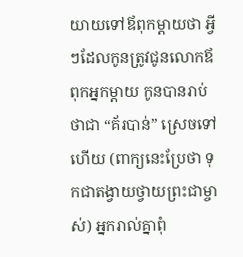យាយទៅឪពុកម្តាយថា អ្វីៗដែលកូនត្រូវជូនលោកឪពុកអ្នកម្តាយ កូនបានរាប់ថាជា “គ័របាន់” ស្រេចទៅហើយ (ពាក្យនេះប្រែថា ទុកជាតង្វាយថ្វាយព្រះជាម្ចាស់) អ្នករាល់គ្នាពុំ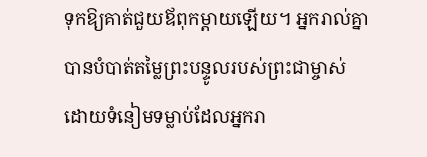ទុកឱ្យគាត់ជួយឪពុកម្តាយឡើយ។ អ្នករាល់គ្នាបានបំបាត់តម្លៃព្រះបន្ទូលរបស់ព្រះជាម្ចាស់ ដោយទំនៀមទម្លាប់ដែលអ្នករា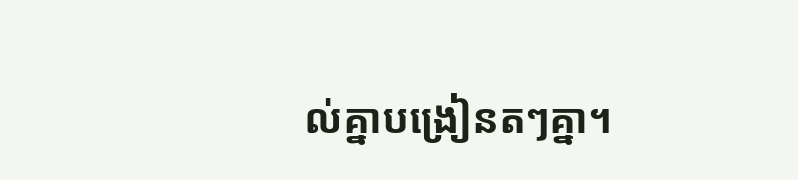ល់គ្នាបង្រៀនតៗគ្នា។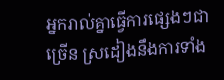អ្នករាល់គ្នាធ្វើការផ្សេងៗជាច្រើន ស្រដៀងនឹងការទាំង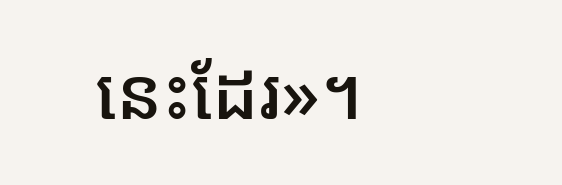នេះដែរ»។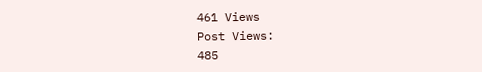461 Views
Post Views:
485